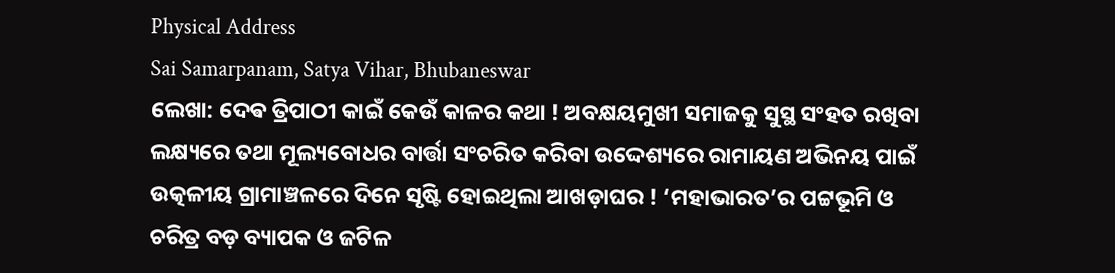Physical Address
Sai Samarpanam, Satya Vihar, Bhubaneswar
ଲେଖା: ଦେଵ ତ୍ରିପାଠୀ କାଇଁ କେଉଁ କାଳର କଥା ! ଅବକ୍ଷୟମୁଖୀ ସମାଜକୁ ସୁସ୍ଥ ସଂହତ ରଖିବା ଲକ୍ଷ୍ୟରେ ତଥା ମୂଲ୍ୟବୋଧର ବାର୍ତ୍ତା ସଂଚରିତ କରିବା ଉଦ୍ଦେଶ୍ୟରେ ରାମାୟଣ ଅଭିନୟ ପାଇଁ ଉତ୍କଳୀୟ ଗ୍ରାମାଞ୍ଚଳରେ ଦିନେ ସୃଷ୍ଟି ହୋଇଥିଲା ଆଖଡ଼ାଘର ! ‘ମହାଭାରତ’ର ପଟ୍ଟଭୂମି ଓ ଚରିତ୍ର ବଡ଼ ବ୍ୟାପକ ଓ ଜଟିଳ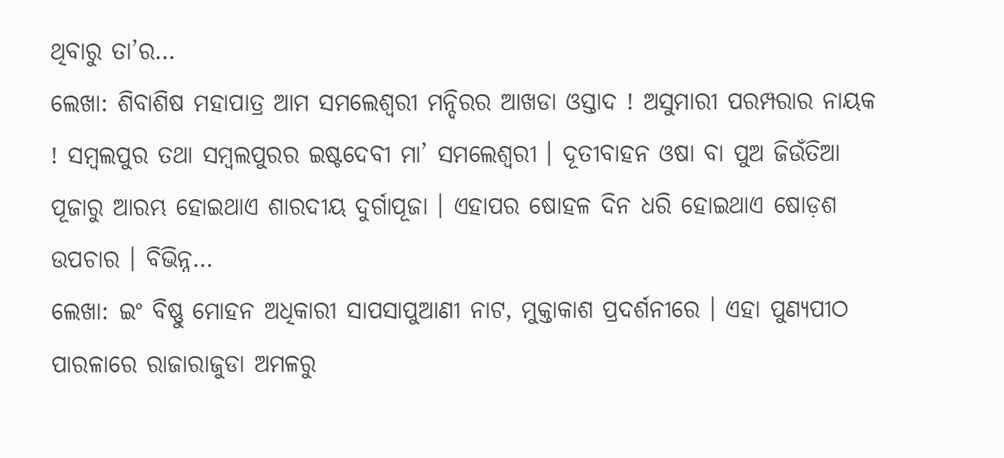ଥିବାରୁ ତା’ର…
ଲେଖା: ଶିବାଶିଷ ମହାପାତ୍ର ଆମ ସମଲେଶ୍ଵରୀ ମନ୍ଦିରର ଆଖଡା ଓସ୍ତାଦ ! ଅସୁମାରୀ ପରମ୍ପରାର ନାୟକ ! ସମ୍ବଲପୁର ତଥା ସମ୍ବଲପୁରର ଇଷ୍ଟଦେବୀ ମା’ ସମଲେଶ୍ଵରୀ । ଦୂତୀବାହନ ଓଷା ବା ପୁଅ ଜିଉଁତିଆ ପୂଜାରୁ ଆରମ୍ଭ ହୋଇଥାଏ ଶାରଦୀୟ ଦୁର୍ଗାପୂଜା । ଏହାପର ଷୋହଳ ଦିନ ଧରି ହୋଇଥାଏ ଷୋଡ଼ଶ ଉପଚାର । ବିଭିନ୍ନ…
ଲେଖା: ଇଂ ବିଷ୍ଣୁ ମୋହନ ଅଧିକାରୀ ସାପସାପୁଆଣୀ ନାଟ, ମୁକ୍ତାକାଶ ପ୍ରଦର୍ଶନୀରେ । ଏହା ପୁଣ୍ୟପୀଠ ପାରଳାରେ ରାଜାରାଜୁଡା ଅମଳରୁ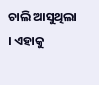ଚାଲି ଆସୁଥିଲା । ଏହାକୁ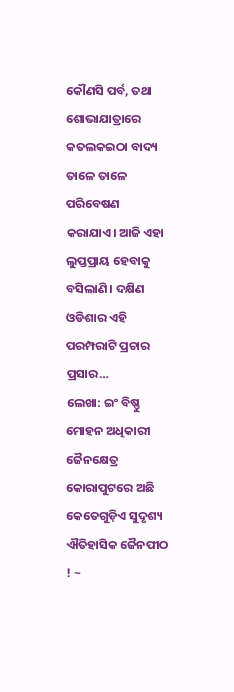କୌଣସି ପର୍ବ, ତଥା ଶୋଭାଯାତ୍ରାରେ କତଲକଇଠା ବାଦ୍ୟ ତାଳେ ତାଳେ ପରିବେଷଣ କରାଯାଏ। ଆଜି ଏହା ଲୁପ୍ତପ୍ରାୟ ହେବାକୁ ବସିଲାଣି। ଦକ୍ଷିଣ ଓଡିଶାର ଏହି ପରମ୍ପରାଟି ପ୍ରଚାର ପ୍ରସାର…
ଲେଖା: ଇଂ ବିଷ୍ଣୁ ମୋହନ ଅଧିକାରୀ ଜୈନକ୍ଷେତ୍ର କୋରାପୁଟରେ ଅଛି କେତେଗୁଡ଼ିଏ ସୁଦୃଶ୍ୟ ଐତିହାସିକ ଜୈନପୀଠ ! ~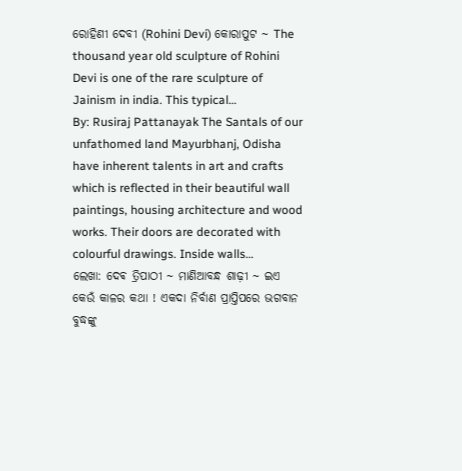ରୋହିଣୀ ଦେବୀ (Rohini Devi) କୋରାପୁଟ ~ The thousand year old sculpture of Rohini Devi is one of the rare sculpture of Jainism in india. This typical…
By: Rusiraj Pattanayak The Santals of our unfathomed land Mayurbhanj, Odisha have inherent talents in art and crafts which is reflected in their beautiful wall paintings, housing architecture and wood works. Their doors are decorated with colourful drawings. Inside walls…
ଲେଖା: ଦେଵ ତ୍ରିପାଠୀ ~ ମାଣିଆବନ୍ଧ ଶାଢ଼ୀ ~ ଇଏ କେଉଁ କାଳର କଥା ! ଏକଦା ନିର୍ବାଣ ପ୍ରାପ୍ତିପରେ ଭଗବାନ ବୁଦ୍ଧଙ୍କୁ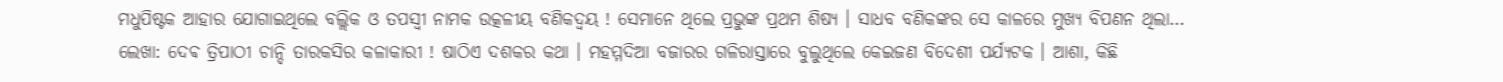ମଧୁପିଷ୍ଟକ ଆହାର ଯୋଗାଇଥିଲେ ବଲ୍ଲିକ ଓ ତପସ୍ୱୀ ନାମକ ଉତ୍କଳୀୟ ବଣିକଦ୍ଵୟ ! ସେମାନେ ଥିଲେ ପ୍ରଭୁଙ୍କ ପ୍ରଥମ ଶିଷ୍ୟ । ସାଧବ ବଣିକଙ୍କର ସେ କାଳରେ ମୁଖ୍ୟ ବିପଣନ ଥିଲା…
ଲେଖା: ଦେଵ ତ୍ରିପାଠୀ ଚାନ୍ଦି ତାରକସିର କଳାକାରୀ ! ଷାଠିଏ ଦଶକର କଥା । ମହମ୍ମଦିଆ ବଜାରର ଗଳିରାସ୍ତାରେ ବୁଲୁଥିଲେ କେଇଜଣ ବିଦେଶୀ ପର୍ଯ୍ୟଟକ । ଆଶା, କିଛି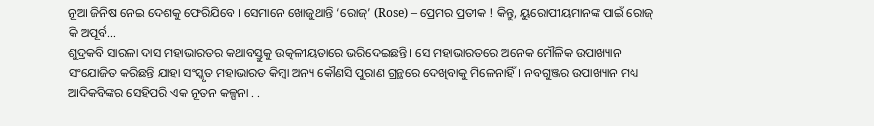ନୂଆ ଜିନିଷ ନେଇ ଦେଶକୁ ଫେରିଯିବେ । ସେମାନେ ଖୋଜୁଥାନ୍ତି ‘ରୋଜ୍’ (Rose) – ପ୍ରେମର ପ୍ରତୀକ ! କିନ୍ତୁ, ୟୁରୋପୀୟମାନଙ୍କ ପାଇଁ ରୋଜ୍ କି ଅପୂର୍ବ…
ଶୁଦ୍ରକବି ସାରଳା ଦାସ ମହାଭାରତର କଥାବସ୍ତୁକୁ ଉତ୍କଳୀୟତାରେ ଭରିଦେଇଛନ୍ତି। ସେ ମହାଭାରତରେ ଅନେକ ମୌଳିକ ଉପାଖ୍ୟାନ ସଂଯୋଜିତ କରିଛନ୍ତି ଯାହା ସଂସ୍କୃତ ମହାଭାରତ କିମ୍ବା ଅନ୍ୟ କୌଣସି ପୁରାଣ ଗ୍ରନ୍ଥରେ ଦେଖିବାକୁ ମିଳେନାହିଁ। ନବଗୁଞ୍ଜର ଉପାଖ୍ୟାନ ମଧ୍ୟ ଆଦିକବିଙ୍କର ସେହିପରି ଏକ ନୂତନ କଳ୍ପନା . .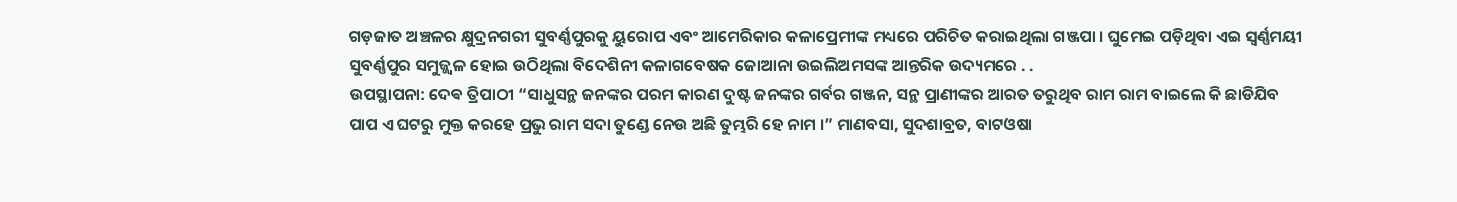ଗଡ଼ଜାତ ଅଞ୍ଚଳର କ୍ଷୁଦ୍ରନଗରୀ ସୁବର୍ଣ୍ଣପୁରକୁ ୟୁରୋପ ଏବଂ ଆମେରିକାର କଳାପ୍ରେମୀଙ୍କ ମଧ୍ୟରେ ପରିଚିତ କରାଇଥିଲା ଗଞ୍ଜପା । ଘୁମେଇ ପଡ଼ିଥିବା ଏଇ ସ୍ବର୍ଣ୍ଣମୟୀ ସୁବର୍ଣ୍ଣପୁର ସମୁଜ୍ଜ୍ୱଳ ହୋଇ ଉଠିଥିଲା ବିଦେଶିନୀ କଳାଗବେଷକ ଜୋଆନା ଉଇଲିଅମସଙ୍କ ଆନ୍ତରିକ ଉଦ୍ୟମରେ . .
ଉପସ୍ଥାପନା: ଦେଵ ତ୍ରିପାଠୀ “ସାଧୁସନ୍ଥ ଜନଙ୍କର ପରମ କାରଣ ଦୁଷ୍ଟ ଜନଙ୍କର ଗର୍ବର ଗଞ୍ଜନ, ସନ୍ଥ ପ୍ରାଣୀଙ୍କର ଆରତ ତରୁଥିବ ରାମ ରାମ ବାଇଲେ କି ଛାଡିଯିବ ପାପ ଏ ଘଟରୁ ମୁକ୍ତ କରହେ ପ୍ରଭୁ ରାମ ସଦା ତୁଣ୍ଡେ ନେଉ ଅଛି ତୁମ୍ଭରି ହେ ନାମ ।” ମାଣବସା, ସୁଦଶାବ୍ରତ, ବାଟଓଷା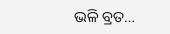ଭଳି ବ୍ରତ…